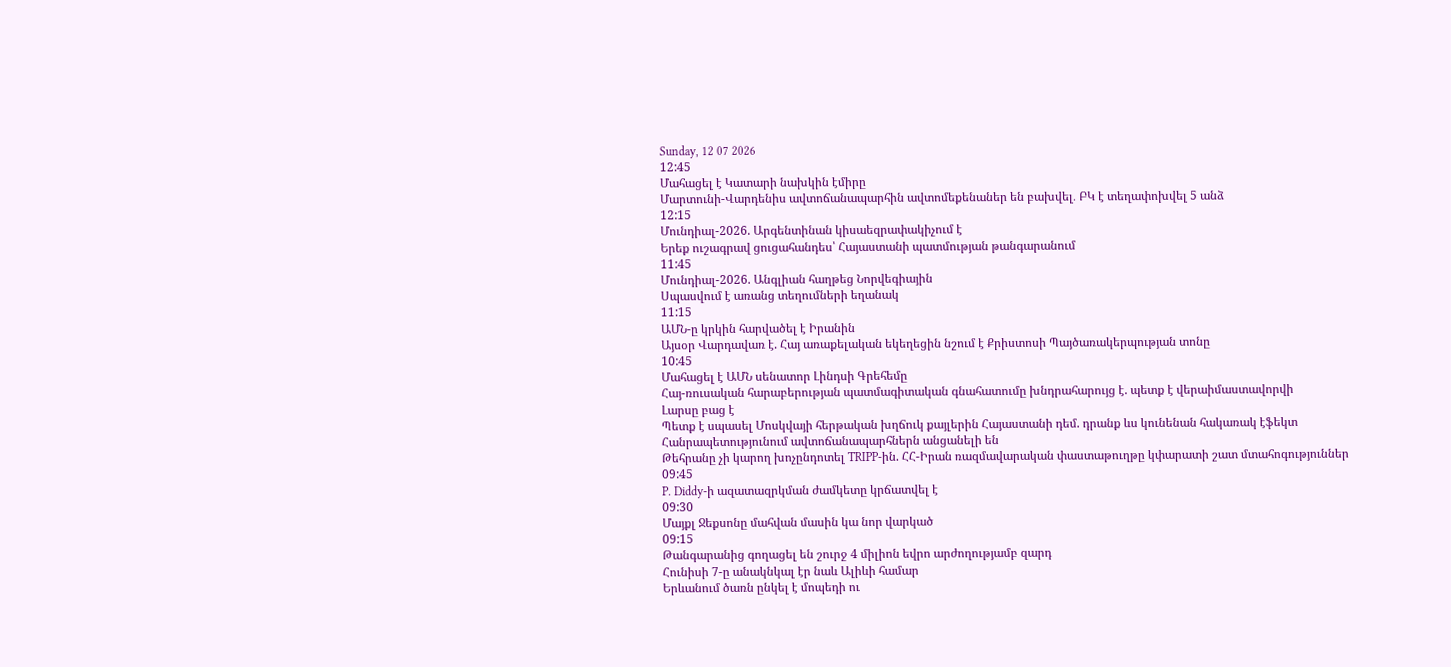Sunday, 12 07 2026
12:45
Մահացել է Կատարի նախկին էմիրը
Մարտունի-Վարդենիս ավտոճանապարհին ավտոմեքենաներ են բախվել․ ԲԿ է տեղափոխվել 5 անձ
12:15
Մունդիալ-2026. Արգենտինան կիսաեզրափակիչում է
Երեք ուշագրավ ցուցահանդես՝ Հայաստանի պատմության թանգարանում
11:45
Մունդիալ-2026. Անգլիան հաղթեց Նորվեգիային
Սպասվում է առանց տեղումների եղանակ
11:15
ԱՄՆ-ը կրկին հարվածել է Իրանին
Այսօր Վարդավառ է. Հայ առաքելական եկեղեցին նշում է Քրիստոսի Պայծառակերպության տոնը
10:45
Մահացել է ԱՄՆ սենատոր Լինդսի Գրեհեմը
Հայ-ռուսական հարաբերության պատմագիտական գնահատումը խնդրահարույց է. պետք է վերաիմաստավորվի
Լարսը բաց է
Պետք է սպասել Մոսկվայի հերթական խղճուկ քայլերին Հայաստանի դեմ. դրանք ևս կունենան հակառակ էֆեկտ
Հանրապետությունում ավտոճանապարհներն անցանելի են
Թեհրանը չի կարող խոչընդոտել TRIPP-ին. ՀՀ-Իրան ռազմավարական փաստաթուղթը կփարատի շատ մտահոգություններ
09:45
P. Diddy-ի ազատազրկման ժամկետը կրճատվել է
09:30
Մայքլ Ջեքսոնը մահվան մասին կա նոր վարկած
09:15
Թանգարանից գողացել են շուրջ 4 միլիոն եվրո արժողությամբ զարդ
Հունիսի 7-ը անակնկալ էր նաև Ալիևի համար
Երևանում ծառն ընկել է մոպեդի ու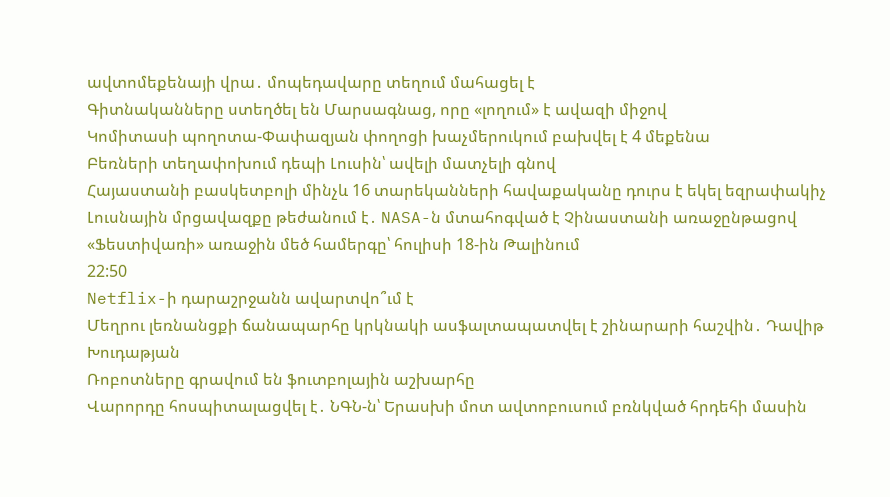ավտոմեքենայի վրա․ մոպեդավարը տեղում մահացել է
Գիտնականները ստեղծել են Մարսագնաց, որը «լողում» է ավազի միջով
Կոմիտասի պողոտա-Փափազյան փողոցի խաչմերուկում բախվել է 4 մեքենա
Բեռների տեղափոխում դեպի Լուսին՝ ավելի մատչելի գնով
Հայաստանի բասկետբոլի մինչև 16 տարեկանների հավաքականը դուրս է եկել եզրափակիչ
Լուսնային մրցավազքը թեժանում է․ NASA-ն մտահոգված է Չինաստանի առաջընթացով
«Ֆեստիվառի» առաջին մեծ համերգը՝ հուլիսի 18-ին Թալինում
22:50
Netflix-ի դարաշրջանն ավարտվո՞ւմ է
Մեղրու լեռնանցքի ճանապարհը կրկնակի ասֆալտապատվել է շինարարի հաշվին․ Դավիթ Խուդաթյան
Ռոբոտները գրավում են ֆուտբոլային աշխարհը
Վարորդը հոսպիտալացվել է․ ՆԳՆ-ն՝ Երասխի մոտ ավտոբուսում բռնկված հրդեհի մասին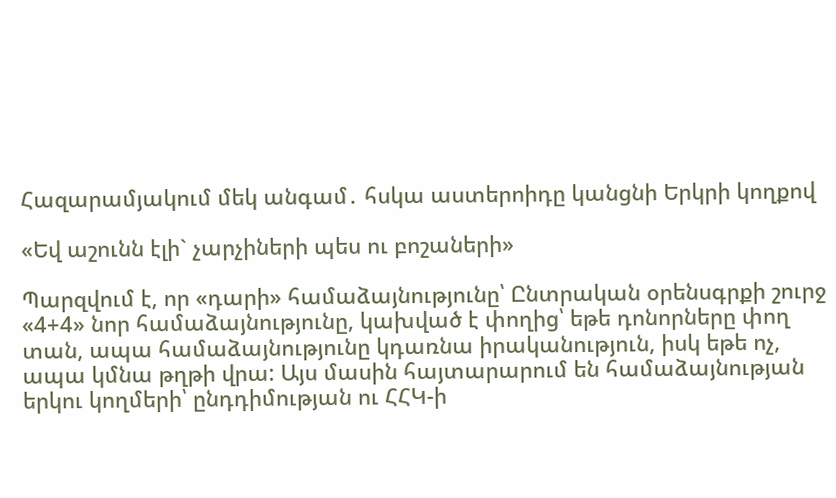Հազարամյակում մեկ անգամ․ հսկա աստերոիդը կանցնի Երկրի կողքով

«Եվ աշունն էլի` չարչիների պես ու բոշաների»

Պարզվում է, որ «դարի» համաձայնությունը՝ Ընտրական օրենսգրքի շուրջ «4+4» նոր համաձայնությունը, կախված է փողից՝ եթե դոնորները փող տան, ապա համաձայնությունը կդառնա իրականություն, իսկ եթե ոչ, ապա կմնա թղթի վրա: Այս մասին հայտարարում են համաձայնության երկու կողմերի՝ ընդդիմության ու ՀՀԿ-ի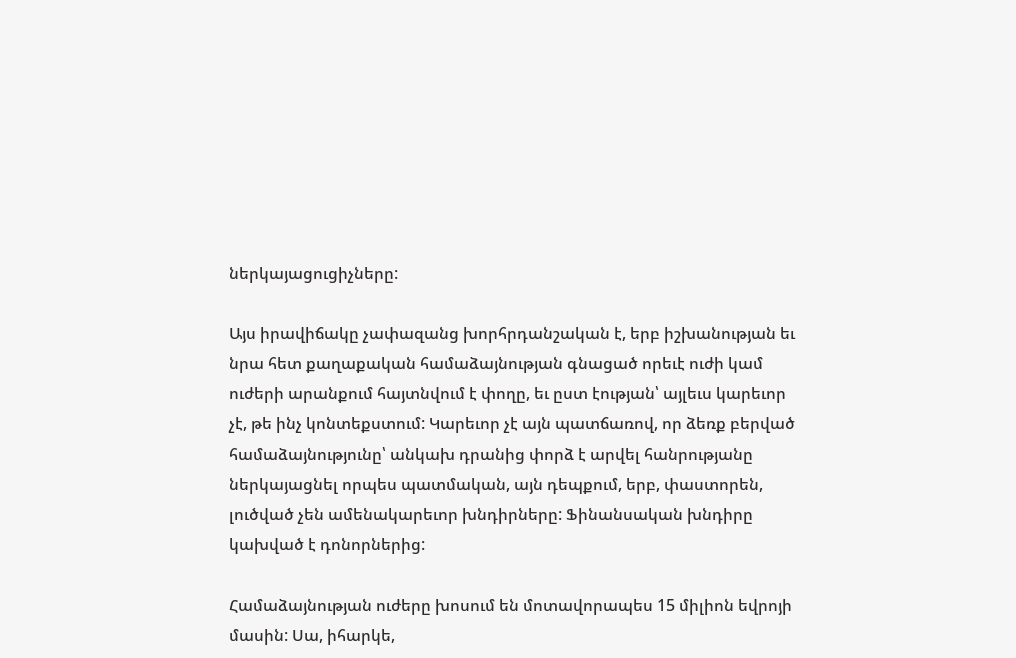ներկայացուցիչները:

Այս իրավիճակը չափազանց խորհրդանշական է, երբ իշխանության եւ նրա հետ քաղաքական համաձայնության գնացած որեւէ ուժի կամ ուժերի արանքում հայտնվում է փողը, եւ ըստ էության՝ այլեւս կարեւոր չէ, թե ինչ կոնտեքստում: Կարեւոր չէ այն պատճառով, որ ձեռք բերված համաձայնությունը՝ անկախ դրանից փորձ է արվել հանրությանը ներկայացնել որպես պատմական, այն դեպքում, երբ, փաստորեն, լուծված չեն ամենակարեւոր խնդիրները: Ֆինանսական խնդիրը կախված է դոնորներից:

Համաձայնության ուժերը խոսում են մոտավորապես 15 միլիոն եվրոյի մասին: Սա, իհարկե,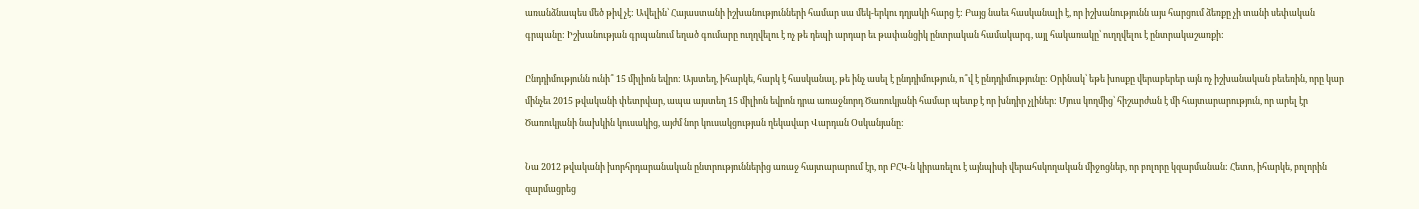առանձնապես մեծ թիվ չէ: Ավելին՝ Հայաստանի իշխանությունների համար սա մեկ-երկու դղյակի հարց է: Բայց նաեւ հասկանալի է, որ իշխանությունն այս հարցում ձեռքը չի տանի սեփական գրպանը: Իշխանության գրպանում եղած գումարը ուղղվելու է ոչ թե դեպի արդար եւ թափանցիկ ընտրական համակարգ, այլ հակառակը՝ ուղղվելու է ընտրակաշառքի:

Ընդդիմությունն ունի՞ 15 միլիոն եվրո: Այստեղ, իհարկե, հարկ է հասկանալ, թե ինչ ասել է ընդդիմություն, ո՞վ է ընդդիմությունը: Օրինակ՝ եթե խոսքը վերաբերեր այն ոչ իշխանական բեւեռին, որը կար մինչեւ 2015 թվականի փետրվար, ապա այստեղ 15 միլիոն եվրոն դրա առաջնորդ Ծառուկյանի համար պետք է որ խնդիր չլիներ: Մյուս կողմից՝ հիշարժան է մի հայտարարություն, որ արել էր Ծառուկյանի նախկին կուսակից, այժմ նոր կուսակցության ղեկավար Վարդան Օսկանյանը:

Նա 2012 թվականի խորհրդարանական ընտրություններից առաջ հայտարարում էր, որ ԲՀԿ-ն կիրառելու է այնպիսի վերահսկողական միջոցներ, որ բոլորը կզարմանան: Հետո, իհարկե, բոլորին զարմացրեց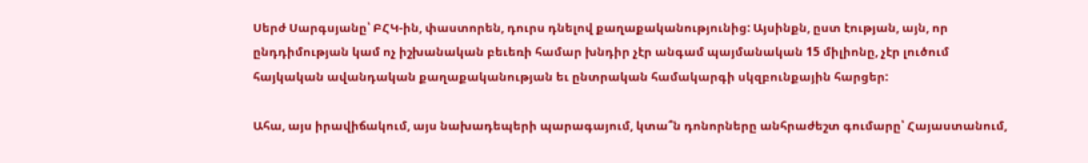Սերժ Սարգսյանը՝ ԲՀԿ-ին, փաստորեն, դուրս դնելով քաղաքականությունից: Այսինքն, ըստ էության, այն, որ ընդդիմության կամ ոչ իշխանական բեւեռի համար խնդիր չէր անգամ պայմանական 15 միլիոնը, չէր լուծում հայկական ավանդական քաղաքականության եւ ընտրական համակարգի սկզբունքային հարցեր:

Ահա, այս իրավիճակում, այս նախադեպերի պարագայում, կտա՞ն դոնորները անհրաժեշտ գումարը՝ Հայաստանում,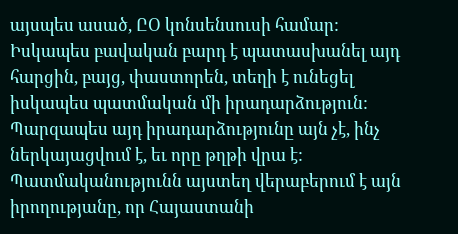այսպես ասած, ԸՕ կոնսենսուսի համար: Իսկապես բավական բարդ է պատասխանել այդ հարցին, բայց, փաստորեն, տեղի է ունեցել իսկապես պատմական մի իրադարձություն: Պարզապես այդ իրադարձությունը այն չէ, ինչ ներկայացվում է, եւ որը թղթի վրա է: Պատմականությունն այստեղ վերաբերում է այն իրողությանը, որ Հայաստանի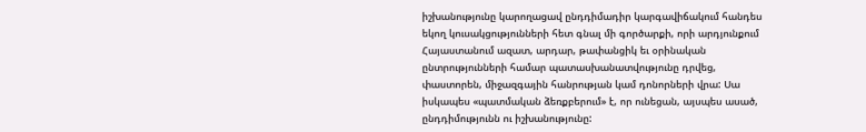իշխանությունը կարողացավ ընդդիմադիր կարգավիճակում հանդես եկող կուսակցությունների հետ գնալ մի գործարքի, որի արդյունքում Հայաստանում ազատ, արդար, թափանցիկ եւ օրինական ընտրությունների համար պատասխանատվությունը դրվեց, փաստորեն, միջազգային հանրության կամ դոնորների վրա: Սա իսկապես «պատմական ձեռքբերում» է, որ ունեցան, այսպես ասած, ընդդիմությունն ու իշխանությունը: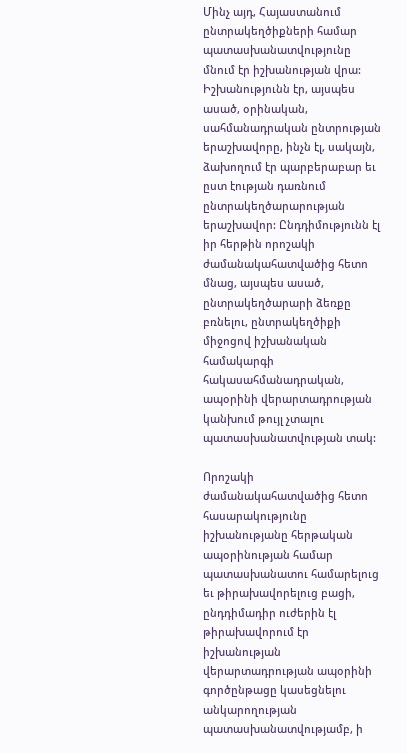Մինչ այդ, Հայաստանում ընտրակեղծիքների համար պատասխանատվությունը մնում էր իշխանության վրա: Իշխանությունն էր, այսպես ասած, օրինական, սահմանադրական ընտրության երաշխավորը, ինչն էլ, սակայն, ձախողում էր պարբերաբար եւ ըստ էության դառնում ընտրակեղծարարության երաշխավոր: Ընդդիմությունն էլ իր հերթին որոշակի ժամանակահատվածից հետո մնաց, այսպես ասած, ընտրակեղծարարի ձեռքը բռնելու, ընտրակեղծիքի միջոցով իշխանական համակարգի հակասահմանադրական, ապօրինի վերարտադրության կանխում թույլ չտալու պատասխանատվության տակ:

Որոշակի ժամանակահատվածից հետո հասարակությունը իշխանությանը հերթական ապօրինության համար պատասխանատու համարելուց եւ թիրախավորելուց բացի, ընդդիմադիր ուժերին էլ թիրախավորում էր իշխանության վերարտադրության ապօրինի գործընթացը կասեցնելու անկարողության պատասխանատվությամբ, ի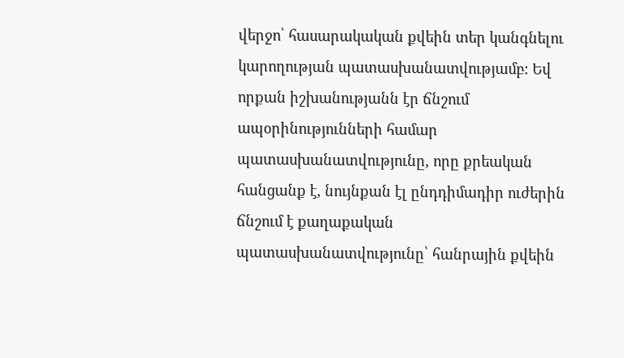վերջո՝ հասարակական քվեին տեր կանգնելու կարողության պատասխանատվությամբ: Եվ որքան իշխանությանն էր ճնշում ապօրինությունների համար պատասխանատվությունը, որը քրեական հանցանք է, նույնքան էլ ընդդիմադիր ուժերին ճնշում է քաղաքական պատասխանատվությունը՝ հանրային քվեին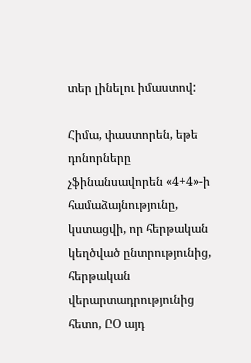տեր լինելու իմաստով:

Հիմա, փաստորեն, եթե դոնորները չֆինանսավորեն «4+4»-ի համաձայնությունը, կստացվի, որ հերթական կեղծված ընտրությունից, հերթական վերարտադրությունից հետո, ԸՕ այդ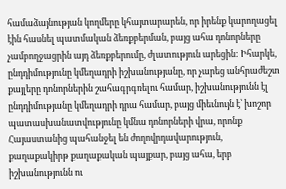համաձայնության կողմերը կհայտարարեն, որ իրենք կարողացել էին հասնել պատմական ձեռքբերման, բայց ահա դոնորները չամբողջացրին այդ ձեռքբերումը, ժլատություն արեցին: Իհարկե, ընդդիմությունը կմեղադրի իշխանությանը, որ չարեց անհրաժեշտ քայլերը դոնորներին շահագրգռելու համար, իշխանությունն էլ ընդդիմությանը կմեղադրի դրա համար, բայց միեւնույն է՝ խոշոր պատասխանատվությունը կմնա դոնորների վրա, որոնք Հայաստանից պահանջել են ժողովրդավարություն, քաղաքակիրթ քաղաքական պայքար, բայց ահա, երբ իշխանությունն ու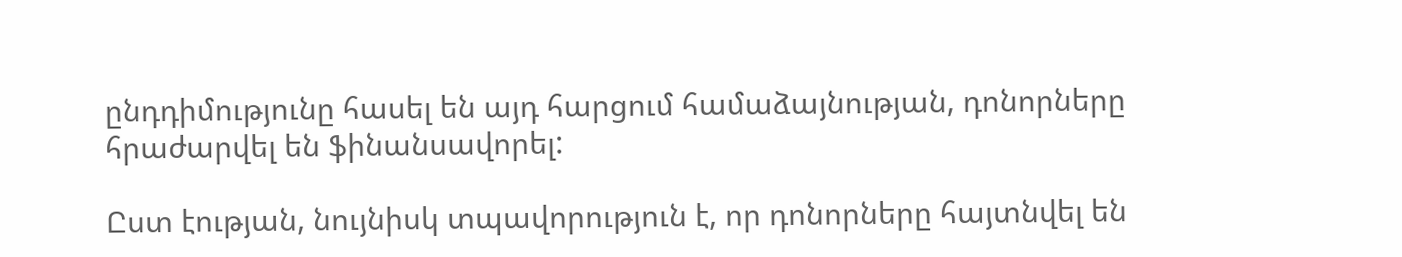ընդդիմությունը հասել են այդ հարցում համաձայնության, դոնորները հրաժարվել են ֆինանսավորել:

Ըստ էության, նույնիսկ տպավորություն է, որ դոնորները հայտնվել են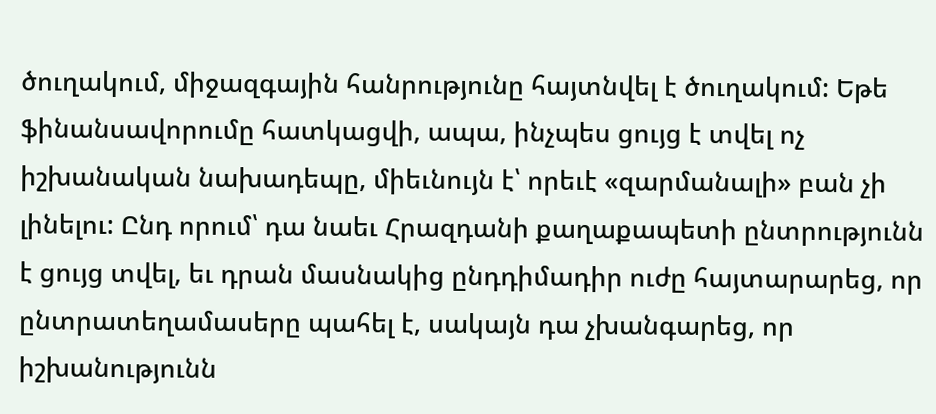ծուղակում, միջազգային հանրությունը հայտնվել է ծուղակում: Եթե ֆինանսավորումը հատկացվի, ապա, ինչպես ցույց է տվել ոչ իշխանական նախադեպը, միեւնույն է՝ որեւէ «զարմանալի» բան չի լինելու: Ընդ որում՝ դա նաեւ Հրազդանի քաղաքապետի ընտրությունն է ցույց տվել, եւ դրան մասնակից ընդդիմադիր ուժը հայտարարեց, որ ընտրատեղամասերը պահել է, սակայն դա չխանգարեց, որ իշխանությունն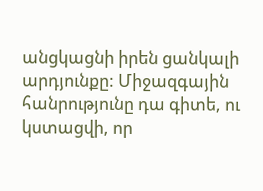անցկացնի իրեն ցանկալի արդյունքը: Միջազգային հանրությունը դա գիտե, ու կստացվի, որ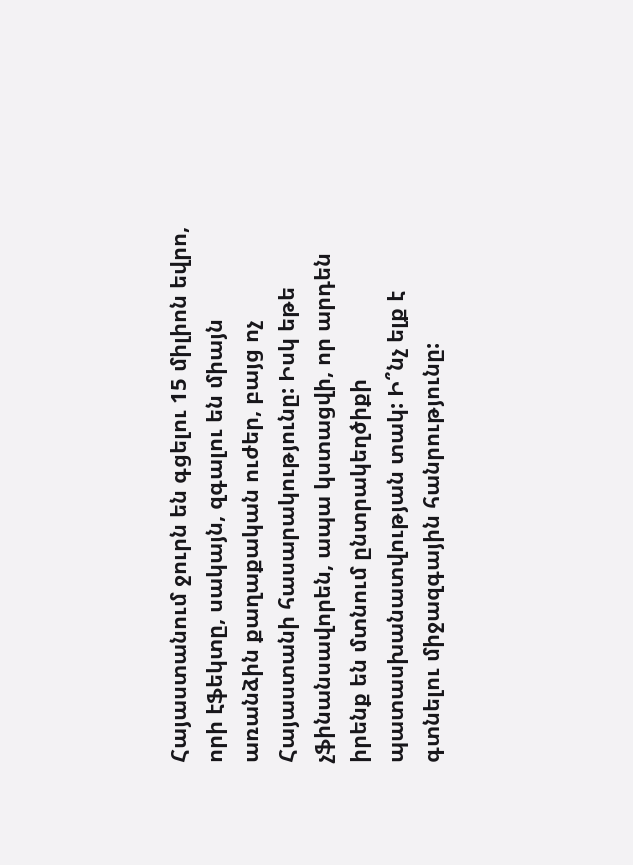Հայաստանում ջուրն են գցելու 15 միլիոն եվրո, որի էֆեկտը, սակայն, զգալու են միայն առանձին քաղաքական ուժեր, բայց ոչ Հայաստանի հասարակությունը: Իսկ եթե չֆինանսավորեն, ապա կստացվի, որ արդեն իրենք են մտնում ընտրակեղծիքի պատասխանատվության տակ: Ի՞նչ ելք է գտնելու միջազգային հանրությունը: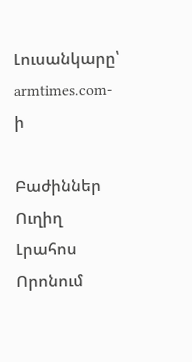Լուսանկարը՝  armtimes.com-ի

Բաժիններ
Ուղիղ
Լրահոս
Որոնում